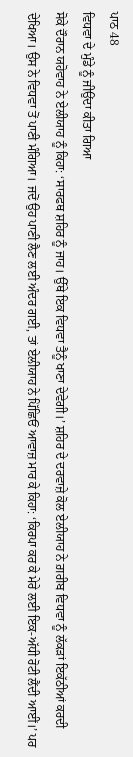ਪਾਠ 48
ਵਿਧਵਾ ਦੇ ਮੁੰਡੇ ਨੂੰ ਜੀਉਂਦਾ ਕੀਤਾ ਗਿਆ
ਸੋਕੇ ਦੌਰਾਨ ਯਹੋਵਾਹ ਨੇ ਏਲੀਯਾਹ ਨੂੰ ਕਿਹਾ: ‘ਸਾਰਫਥ ਸ਼ਹਿਰ ਨੂੰ ਜਾਹ। ਉੱਥੇ ਇਕ ਵਿਧਵਾ ਤੈਨੂੰ ਖਾਣਾ ਦੇਵੇਗੀ।’ ਸ਼ਹਿਰ ਦੇ ਦਰਵਾਜ਼ੇ ਕੋਲ ਏਲੀਯਾਹ ਨੇ ਗ਼ਰੀਬ ਵਿਧਵਾ ਨੂੰ ਲੱਕੜਾਂ ਇਕੱਠੀਆਂ ਕਰਦੀ ਦੇਖਿਆ। ਉਸ ਨੇ ਵਿਧਵਾ ਤੋਂ ਪਾਣੀ ਮੰਗਿਆ। ਜਦੋਂ ਉਹ ਪਾਣੀ ਲੈਣ ਲਈ ਅੰਦਰ ਗਈ, ਤਾਂ ਏਲੀਯਾਹ ਨੇ ਪਿੱਛਿਓਂ ਆਵਾਜ਼ ਮਾਰ ਕੇ ਕਿਹਾ: ‘ਕਿਰਪਾ ਕਰ ਕੇ ਮੇਰੇ ਲਈ ਇਕ-ਅੱਧੀ ਰੋਟੀ ਲੈਂਦੀ ਆਈਂ।’ ਪਰ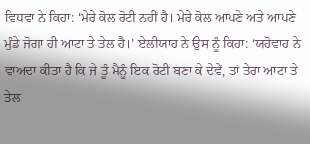ਵਿਧਵਾ ਨੇ ਕਿਹਾ: ‘ਮੇਰੇ ਕੋਲ ਰੋਟੀ ਨਹੀਂ ਹੈ। ਮੇਰੇ ਕੋਲ ਆਪਣੇ ਅਤੇ ਆਪਣੇ ਮੁੰਡੇ ਜੋਗਾ ਹੀ ਆਟਾ ਤੇ ਤੇਲ ਹੈ।’ ਏਲੀਯਾਹ ਨੇ ਉਸ ਨੂੰ ਕਿਹਾ: ‘ਯਹੋਵਾਹ ਨੇ ਵਾਅਦਾ ਕੀਤਾ ਹੈ ਕਿ ਜੇ ਤੂੰ ਮੈਨੂੰ ਇਕ ਰੋਟੀ ਬਣਾ ਕੇ ਦੇਵੇਂ, ਤਾਂ ਤੇਰਾ ਆਟਾ ਤੇ ਤੇਲ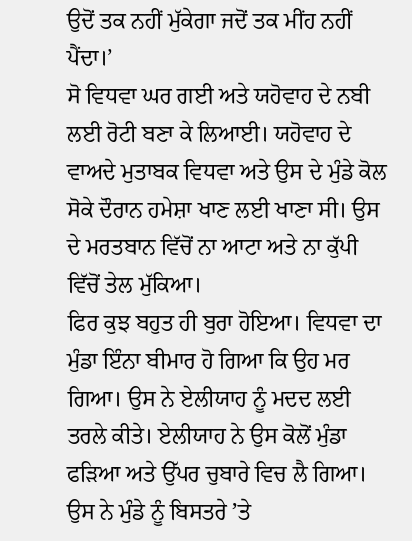ਉਦੋਂ ਤਕ ਨਹੀਂ ਮੁੱਕੇਗਾ ਜਦੋਂ ਤਕ ਮੀਂਹ ਨਹੀਂ ਪੈਂਦਾ।’
ਸੋ ਵਿਧਵਾ ਘਰ ਗਈ ਅਤੇ ਯਹੋਵਾਹ ਦੇ ਨਬੀ ਲਈ ਰੋਟੀ ਬਣਾ ਕੇ ਲਿਆਈ। ਯਹੋਵਾਹ ਦੇ ਵਾਅਦੇ ਮੁਤਾਬਕ ਵਿਧਵਾ ਅਤੇ ਉਸ ਦੇ ਮੁੰਡੇ ਕੋਲ ਸੋਕੇ ਦੌਰਾਨ ਹਮੇਸ਼ਾ ਖਾਣ ਲਈ ਖਾਣਾ ਸੀ। ਉਸ ਦੇ ਮਰਤਬਾਨ ਵਿੱਚੋਂ ਨਾ ਆਟਾ ਅਤੇ ਨਾ ਕੁੱਪੀ ਵਿੱਚੋਂ ਤੇਲ ਮੁੱਕਿਆ।
ਫਿਰ ਕੁਝ ਬਹੁਤ ਹੀ ਬੁਰਾ ਹੋਇਆ। ਵਿਧਵਾ ਦਾ ਮੁੰਡਾ ਇੰਨਾ ਬੀਮਾਰ ਹੋ ਗਿਆ ਕਿ ਉਹ ਮਰ ਗਿਆ। ਉਸ ਨੇ ਏਲੀਯਾਹ ਨੂੰ ਮਦਦ ਲਈ ਤਰਲੇ ਕੀਤੇ। ਏਲੀਯਾਹ ਨੇ ਉਸ ਕੋਲੋਂ ਮੁੰਡਾ ਫੜਿਆ ਅਤੇ ਉੱਪਰ ਚੁਬਾਰੇ ਵਿਚ ਲੈ ਗਿਆ। ਉਸ ਨੇ ਮੁੰਡੇ ਨੂੰ ਬਿਸਤਰੇ ʼਤੇ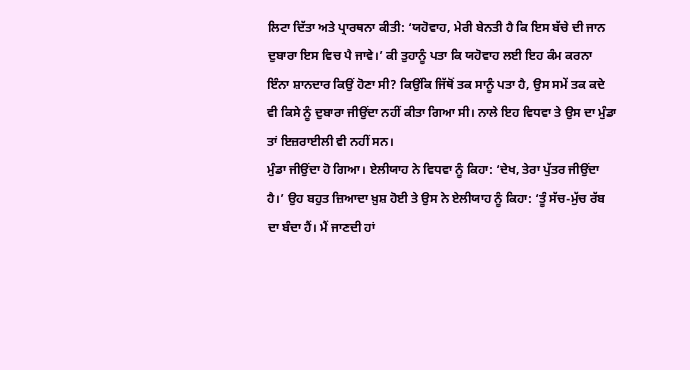ਲਿਟਾ ਦਿੱਤਾ ਅਤੇ ਪ੍ਰਾਰਥਨਾ ਕੀਤੀ: ‘ਯਹੋਵਾਹ, ਮੇਰੀ ਬੇਨਤੀ ਹੈ ਕਿ ਇਸ ਬੱਚੇ ਦੀ ਜਾਨ ਦੁਬਾਰਾ ਇਸ ਵਿਚ ਪੈ ਜਾਵੇ।’ ਕੀ ਤੁਹਾਨੂੰ ਪਤਾ ਕਿ ਯਹੋਵਾਹ ਲਈ ਇਹ ਕੰਮ ਕਰਨਾ ਇੰਨਾ ਸ਼ਾਨਦਾਰ ਕਿਉਂ ਹੋਣਾ ਸੀ? ਕਿਉਂਕਿ ਜਿੱਥੋਂ ਤਕ ਸਾਨੂੰ ਪਤਾ ਹੈ, ਉਸ ਸਮੇਂ ਤਕ ਕਦੇ ਵੀ ਕਿਸੇ ਨੂੰ ਦੁਬਾਰਾ ਜੀਉਂਦਾ ਨਹੀਂ ਕੀਤਾ ਗਿਆ ਸੀ। ਨਾਲੇ ਇਹ ਵਿਧਵਾ ਤੇ ਉਸ ਦਾ ਮੁੰਡਾ ਤਾਂ ਇਜ਼ਰਾਈਲੀ ਵੀ ਨਹੀਂ ਸਨ।
ਮੁੰਡਾ ਜੀਉਂਦਾ ਹੋ ਗਿਆ। ਏਲੀਯਾਹ ਨੇ ਵਿਧਵਾ ਨੂੰ ਕਿਹਾ: ‘ਦੇਖ, ਤੇਰਾ ਪੁੱਤਰ ਜੀਉਂਦਾ ਹੈ।’ ਉਹ ਬਹੁਤ ਜ਼ਿਆਦਾ ਖ਼ੁਸ਼ ਹੋਈ ਤੇ ਉਸ ਨੇ ਏਲੀਯਾਹ ਨੂੰ ਕਿਹਾ: ‘ਤੂੰ ਸੱਚ-ਮੁੱਚ ਰੱਬ ਦਾ ਬੰਦਾ ਹੈਂ। ਮੈਂ ਜਾਣਦੀ ਹਾਂ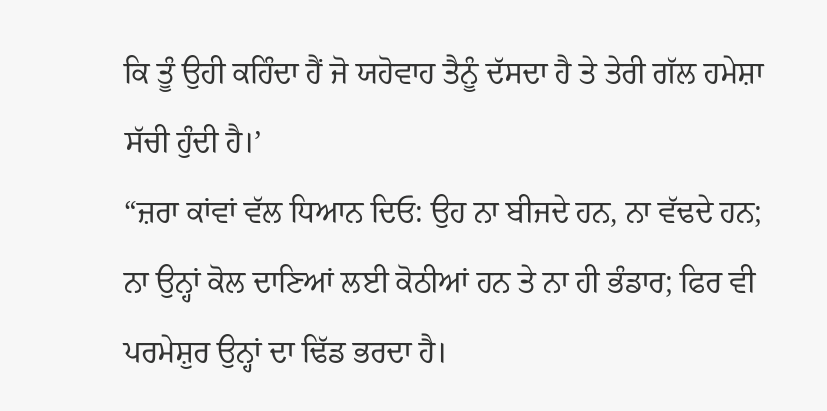ਕਿ ਤੂੰ ਉਹੀ ਕਹਿੰਦਾ ਹੈਂ ਜੋ ਯਹੋਵਾਹ ਤੈਨੂੰ ਦੱਸਦਾ ਹੈ ਤੇ ਤੇਰੀ ਗੱਲ ਹਮੇਸ਼ਾ ਸੱਚੀ ਹੁੰਦੀ ਹੈ।’
“ਜ਼ਰਾ ਕਾਂਵਾਂ ਵੱਲ ਧਿਆਨ ਦਿਓ: ਉਹ ਨਾ ਬੀਜਦੇ ਹਨ, ਨਾ ਵੱਢਦੇ ਹਨ; ਨਾ ਉਨ੍ਹਾਂ ਕੋਲ ਦਾਣਿਆਂ ਲਈ ਕੋਠੀਆਂ ਹਨ ਤੇ ਨਾ ਹੀ ਭੰਡਾਰ; ਫਿਰ ਵੀ ਪਰਮੇਸ਼ੁਰ ਉਨ੍ਹਾਂ ਦਾ ਢਿੱਡ ਭਰਦਾ ਹੈ।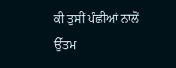ਕੀ ਤੁਸੀਂ ਪੰਛੀਆਂ ਨਾਲੋਂ ਉੱਤਮ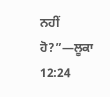ਨਹੀਂ ਹੋ?”—ਲੂਕਾ 12:24